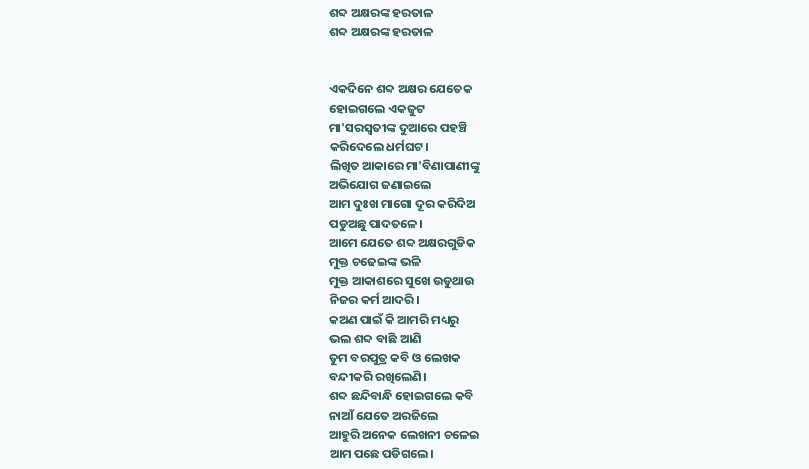ଶବ୍ଦ ଅକ୍ଷରଙ୍କ ହରତାଳ
ଶବ୍ଦ ଅକ୍ଷରଙ୍କ ହରତାଳ


ଏକଦିନେ ଶବ୍ଦ ଅକ୍ଷର ଯେତେକ
ହୋଇଗଲେ ଏକଜୁଟ
ମା'ସରସ୍ଵତୀଙ୍କ ଦୁଆରେ ପହଞ୍ଚି
କରିଦେଲେ ଧର୍ମଘଟ।
ଲିଖିତ ଆକାରେ ମା'ବିଣାପାଣୀଙ୍କୁ
ଅଭିଯୋଗ ଜଣାଇଲେ
ଆମ ଦୁଃଖ ମାଗୋ ଦୂର କରିଦିଅ
ପଡୁଅଛୁ ପାଦତଳେ।
ଆମେ ଯେତେ ଶବ୍ଦ ଅକ୍ଷରଗୁଡିକ
ମୁକ୍ତ ଚଢେଇଙ୍କ ଭଳି
ମୁକ୍ତ ଆକାଶରେ ସୁଖେ ଉଡୁଥାଉ
ନିଜର କର୍ମ ଆଦରି।
କଅଣ ପାଇଁ କି ଆମରି ମଧ୍ୟରୁ
ଭଲ ଶବ୍ଦ ବାଛି ଆଣି
ତୁମ ବରପୁତ୍ର କବି ଓ ଲେଖକ
ବନ୍ଦୀକରି ରଖିଲେଣି।
ଶବ୍ଦ ଛନ୍ଦିବାନ୍ଧି ହୋଇଗଲେ କବି
ନାଆଁ ଯେତେ ଅରଜିଲେ
ଆହୁରି ଅନେକ ଲେଖନୀ ଚଳେଇ
ଆମ ପଛେ ପଡିଗଲେ।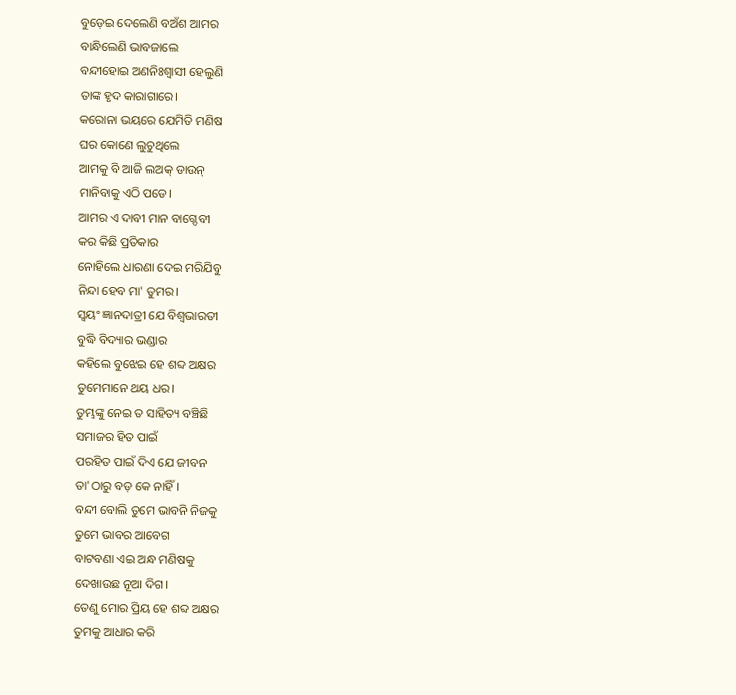ବୁଡ଼େଇ ଦେଲେଣି ବଅଁଶ ଆମର
ବାନ୍ଧିଲେଣି ଭାବଜାଲେ
ବନ୍ଦୀହୋଇ ଅଣନିଃଶ୍ୱାସୀ ହେଲୁଣି
ତାଙ୍କ ହୃଦ କାରାଗାରେ।
କରୋନା ଭୟରେ ଯେମିତି ମଣିଷ
ଘର କୋଣେ ଲୁଚୁଥିଲେ
ଆମକୁ ବି ଆଜି ଲଅକ୍ ଡାଉନ୍
ମାନିବାକୁ ଏଠି ପଡେ।
ଆମର ଏ ଦାବୀ ମାନ ବାଗ୍ଦେବୀ
କର କିଛି ପ୍ରତିକାର
ନୋହିଲେ ଧାରଣା ଦେଇ ମରିଯିବୁ
ନିନ୍ଦା ହେବ ମା' ତୁମର।
ସ୍ଵୟଂ ଜ୍ଞାନଦାତ୍ରୀ ଯେ ବିଶ୍ଵଭାରତୀ
ବୁଦ୍ଧି ବିଦ୍ୟାର ଭଣ୍ଡାର
କହିଲେ ବୁଝେଇ ହେ ଶବ୍ଦ ଅକ୍ଷର
ତୁମେମାନେ ଥୟ ଧର।
ତୁମ୍ଭଙ୍କୁ ନେଇ ତ ସାହିତ୍ୟ ବଞ୍ଚିଛି
ସମାଜର ହିତ ପାଇଁ
ପରହିତ ପାଇଁ ଦିଏ ଯେ ଜୀବନ
ତା'ଠାରୁ ବଡ଼ କେ ନାହିଁ।
ବନ୍ଦୀ ବୋଲି ତୁମେ ଭାବନି ନିଜକୁ
ତୁମେ ଭାବର ଆବେଗ
ବାଟବଣା ଏଇ ଅନ୍ଧ ମଣିଷକୁ
ଦେଖାଉଛ ନୂଆ ଦିଗ।
ତେଣୁ ମୋର ପ୍ରିୟ ହେ ଶବ୍ଦ ଅକ୍ଷର
ତୁମକୁ ଆଧାର କରି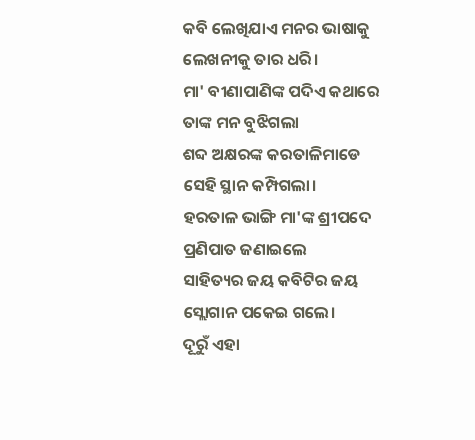କବି ଲେଖିଯାଏ ମନର ଭାଷାକୁ
ଲେଖନୀକୁ ତାର ଧରି।
ମା' ବୀଣାପାଣିଙ୍କ ପଦିଏ କଥାରେ
ତାଙ୍କ ମନ ବୁଝିଗଲା
ଶବ୍ଦ ଅକ୍ଷରଙ୍କ କରତାଳିମାଡେ
ସେହି ସ୍ଥାନ କମ୍ପିଗଲା।
ହରତାଳ ଭାଙ୍ଗି ମା'ଙ୍କ ଶ୍ରୀପଦେ
ପ୍ରଣିପାତ ଜଣାଇଲେ
ସାହିତ୍ୟର ଜୟ କବିଟିର ଜୟ
ସ୍ଲୋଗାନ ପକେଇ ଗଲେ।
ଦୂରୁଁ ଏହା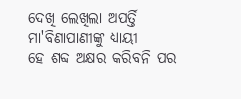ଦେଖି ଲେଖିଲା ଅପର୍ତ୍ତି
ମା'ବିଣାପାଣୀଙ୍କୁ ଧ୍ୟାୟୀ
ହେ ଶବ୍ଦ ଅକ୍ଷର କରିବନି ପର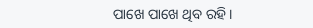ପାଖେ ପାଖେ ଥିବ ରହି।